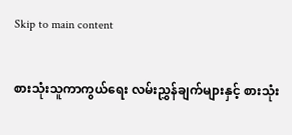Skip to main content

စားသုံးသူကာကွယ်ရေး လမ်းညွှန်ချက်များနှင့် စားသုံး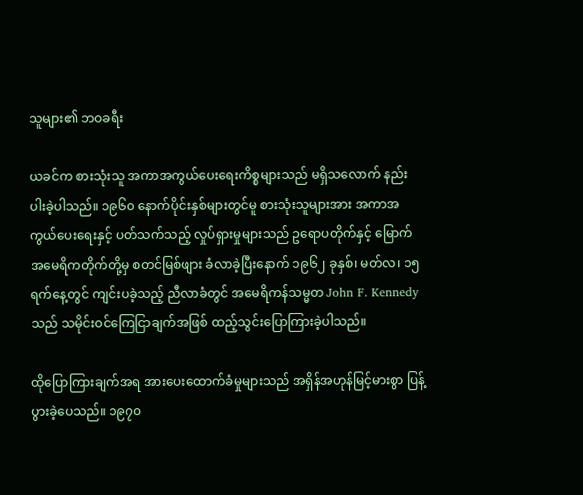သူများ၏ ဘဝခရီး

ယခင်က စားသုံးသူ အကာအကွယ်ပေးရေးကိစ္စများသည် မရှိသလောက် နည်းပါးခဲ့ပါသည်။ ၁၉၆၀ နောက်ပိုင်းနှစ်များတွင်မူ စားသုံးသူများအား အကာအကွယ်ပေးရေးနှင့် ပတ်သက်သည့် လှုပ်ရှားမှုများသည် ဥရောပတိုက်နှင့် မြောက်အမေရိကတိုက်တို့မှ စတင်မြစ်ဖျား ခံလာခဲ့ပြီးနောက် ၁၉၆၂ ခုနှစ်၊ မတ်လ၊ ၁၅ ရက်နေ့တွင် ကျင်းပခဲ့သည့် ညီလာခံတွင် အမေရိကန်သမ္မတ John F. Kennedy သည် သမိုင်းဝင်ကြေငြာချက်အဖြစ် ထည့်သွင်းပြောကြားခဲ့ပါသည်။

ထိုပြောကြားချက်အရ အားပေးထောက်ခံမှုများသည် အရှိန်အဟုန်မြင့်မားစွာ ပြန့်ပွားခဲ့ပေသည်။ ၁၉၇၀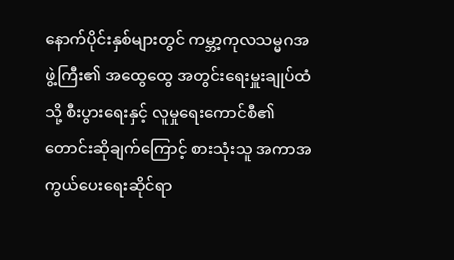နောက်ပိုင်းနှစ်များတွင် ကမ္ဘာ့ကုလသမ္မဂအဖွဲ့ကြီး၏ အထွေထွေ အတွင်းရေးမှူးချုပ်ထံသို့ စီးပွားရေးနှင့် လူမှုရေးကောင်စီ၏ တောင်းဆိုချက်ကြောင့် စားသုံးသူ အကာအကွယ်ပေးရေးဆိုင်ရာ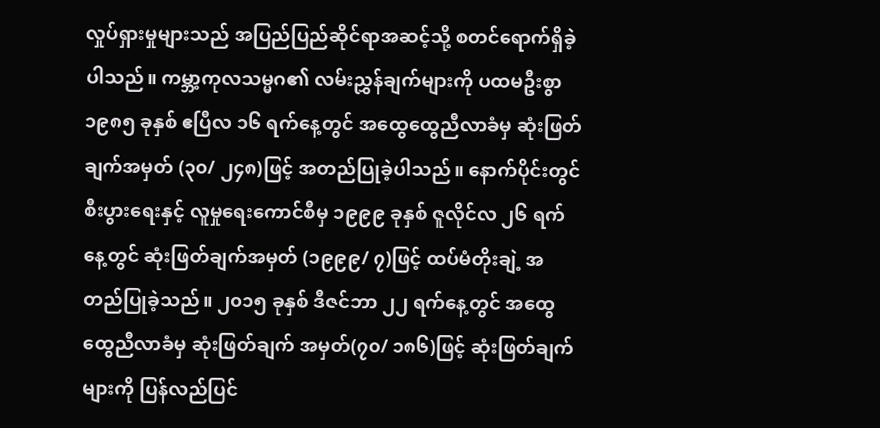လှုပ်ရှားမှုများသည် အပြည်ပြည်ဆိုင်ရာအဆင့်သို့ စတင်ရောက်ရှိခဲ့ပါသည်။ ကမ္ဘာ့ကုလသမ္မဂ၏ လမ်းညွှန်ချက်များကို ပထမဦးစွာ ၁၉၈၅ ခုနှစ် ဧပြီလ ၁၆ ရက်နေ့တွင် အထွေထွေညီလာခံမှ ဆုံးဖြတ်ချက်အမှတ် (၃၀/ ၂၄၈)ဖြင့် အတည်ပြုခဲ့ပါသည်။ နောက်ပိုင်းတွင် စီးပွားရေးနှင့် လူမှုရေးကောင်စီမှ ၁၉၉၉ ခုနှစ် ဇူလိုင်လ ၂၆ ရက်နေ့တွင် ဆုံးဖြတ်ချက်အမှတ် (၁၉၉၉/ ၇)ဖြင့် ထပ်မံတိုးချဲ့ အတည်ပြုခဲ့သည်။ ၂၀၁၅ ခုနှစ် ဒီဇင်ဘာ ၂၂ ရက်နေ့တွင် အထွေထွေညီလာခံမှ ဆုံးဖြတ်ချက် အမှတ်(၇၀/ ၁၈၆)ဖြင့် ဆုံးဖြတ်ချက်များကို ပြန်လည်ပြင်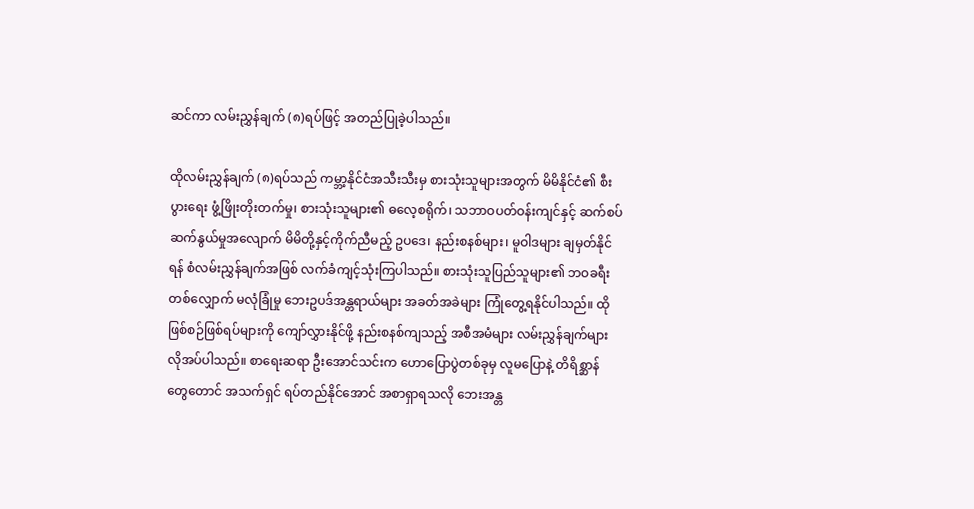ဆင်ကာ လမ်းညွှန်ချက် (၈)ရပ်ဖြင့် အတည်ပြုခဲ့ပါသည်။

ထိုလမ်းညွှန်ချက် (၈)ရပ်သည် ကမ္ဘာ့နိုင်ငံအသီးသီးမှ စားသုံးသူများအတွက် မိမိနိုင်ငံ၏ စီးပွားရေး ဖွံ့ဖြိုးတိုးတက်မှု၊ စားသုံးသူများ၏ ဓလေ့စရိုက်၊ သဘာဝပတ်ဝန်းကျင်နှင့် ဆက်စပ်ဆက်နွယ်မှုအလျောက် မိမိတို့နှင့်ကိုက်ညီမည့် ဥပဒေ၊ နည်းစနစ်များ၊ မူဝါဒများ ချမှတ်နိုင်ရန် စံလမ်းညွှန်ချက်အဖြစ် လက်ခံကျင့်သုံးကြပါသည်။ စားသုံးသူပြည်သူများ၏ ဘဝခရီးတစ်လျှောက် မလုံခြုံမှု ဘေးဥပဒ်အန္တရာယ်များ အခတ်အခဲများ ကြုံတွေ့ရနိုင်ပါသည်။ ထိုဖြစ်စဉ်ဖြစ်ရပ်များကို ကျော်လွှားနိုင်ဖို့ နည်းစနစ်ကျသည့် အစီအမံများ လမ်းညွှန်ချက်များ လိုအပ်ပါသည်။ စာရေးဆရာ ဦးအောင်သင်းက ဟောပြောပွဲတစ်ခုမှ လူမပြောနဲ့ တိရိစ္ဆာန်တွေတောင် အသက်ရှင် ရပ်တည်နိုင်အောင် အစာရှာရသလို ဘေးအန္တ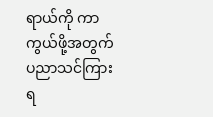ရာယ်ကို ကာကွယ်ဖို့အတွက် ပညာသင်ကြားရ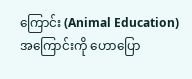ကြောင်း (Animal Education) အကြောင်းကို ဟောပြော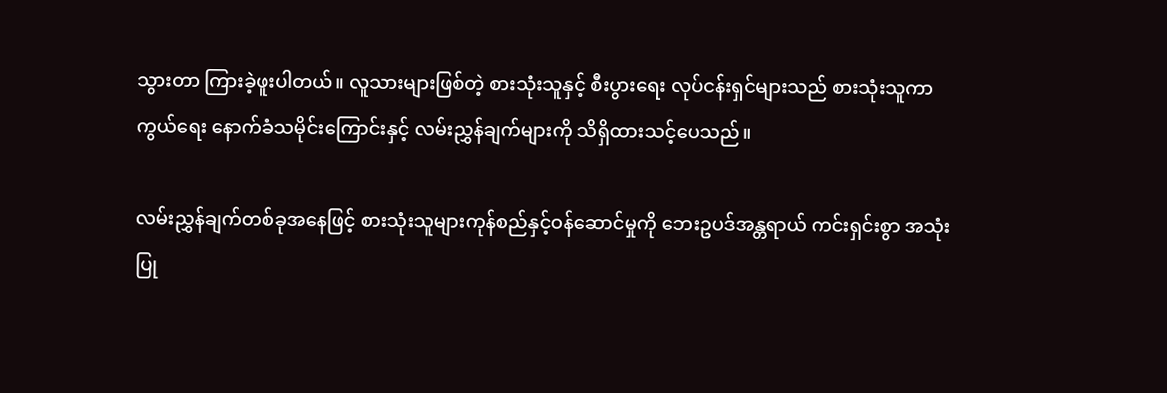သွားတာ ကြားခဲ့ဖူးပါတယ်။ လူသားများဖြစ်တဲ့ စားသုံးသူနှင့် စီးပွားရေး လုပ်ငန်းရှင်များသည် စားသုံးသူကာကွယ်ရေး နောက်ခံသမိုင်းကြောင်းနှင့် လမ်းညွှန်ချက်များကို သိရှိထားသင့်ပေသည်။

လမ်းညွှန်ချက်တစ်ခုအနေဖြင့် စားသုံးသူများကုန်စည်နှင့်ဝန်ဆောင်မှုကို ဘေးဥပဒ်အန္တရာယ် ကင်းရှင်းစွာ အသုံးပြု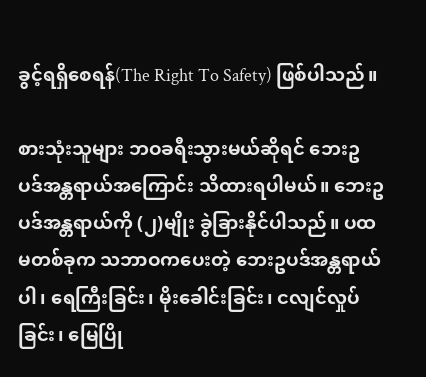ခွင့်ရရှိစေရန်(The Right To Safety) ဖြစ်ပါသည်။

စားသုံးသူများ ဘဝခရီးသွားမယ်ဆိုရင် ဘေးဥပဒ်အန္တရာယ်အကြောင်း သိထားရပါမယ်။ ဘေးဥပဒ်အန္တရာယ်ကို (၂)မျိုး ခွဲခြားနိုင်ပါသည်။ ပထမတစ်ခုက သဘာဝကပေးတဲ့ ဘေးဥပဒ်အန္တရာယ်ပါ၊ ရေကြီးခြင်း၊ မိုးခေါင်းခြင်း၊ ငလျင်လှုပ်ခြင်း၊ မြေပြို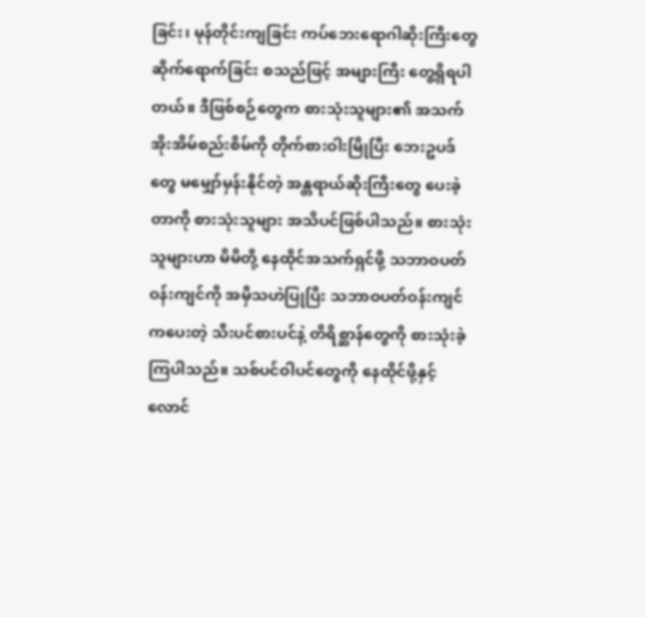ခြင်း၊ မုန်တိုင်းကျခြင်း ကပ်ဘေးရောဂါဆိုးကြီးတွေ ဆိုက်ရောက်ခြင်း စသည်ဖြင့် အများကြီး တွေ့ရှိရပါတယ်။ ဒီဖြစ်စဉ်တွေက စားသုံးသူများ၏ အသက်အိုးအိမ်စည်းစိမ်ကို တိုက်စားဝါးမြိုပြီး ဘေးဥပဒ်တွေ မမျှော်မှန်းနိုင်တဲ့ အန္တရာယ်ဆိုးကြီးတွေ ပေးခဲ့တာကို စားသုံးသူများ အသိပင်ဖြစ်ပါသည်။ စားသုံးသူများဟာ မိမိတို့ နေထိုင်အသက်ရှင်ဖို့ သဘာဝပတ်ဝန်းကျင်ကို အမှီသဟဲပြုပြီး သဘာဝပတ်ဝန်းကျင်ကပေးတဲ့ သီးပင်စားပင်နဲ့ တိရိစ္ဆာန်တွေကို စားသုံးခဲ့ကြပါသည်။ သစ်ပင်ဝါပင်တွေကို နေထိုင်ဖို့နှင့် လောင်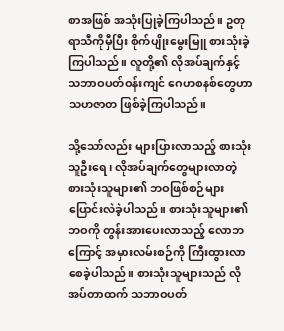စာအဖြစ် အသုံးပြုခဲ့ကြပါသည်။ ဥတုရာသီကိုမှီပြီး စိုက်ပျိုးမွေးမြူ စားသုံးခဲ့ကြပါသည်။ လူတို့၏ လိုအပ်ချက်နှင့် သဘာဝပတ်ဝန်းကျင် ဂေဟစနစ်တွေဟာ သဟဇာတ ဖြစ်ခဲ့ကြပါသည်။

သို့သော်လည်း များပြားလာသည့် စားသုံးသူဦးရေ၊ လိုအပ်ချက်တွေများလာတဲ့ စားသုံးသူများ၏ ဘဝဖြစ်စဉ်များ ပြောင်းလဲခဲ့ပါသည်။ စားသုံးသူများ၏ ဘဝကို တွန်းအားပေးလာသည့် လောဘကြောင့် အမှားလမ်းစဉ်ကို ကြီးထွားလာစေခဲ့ပါသည်။ စားသုံးသူများသည် လိုအပ်တာထက် သဘာဝပတ်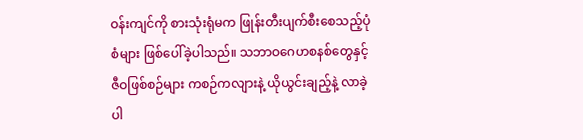ဝန်းကျင်ကို စားသုံးရုံမက ဖြုန်းတီးပျက်စီးစေသည့်ပုံစံများ ဖြစ်ပေါ်ခဲ့ပါသည်။ သဘာဝ‌ဂေဟစနစ်တွေနှင့် ဇီဝဖြစ်စဉ်များ ကစဉ်ကလျားနဲ့ ယိုယွင်းချည့်နဲ့ လာခဲ့ပါ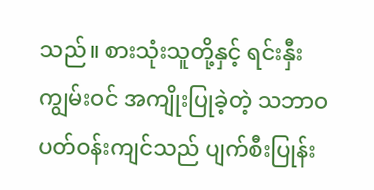သည်။ စားသုံးသူတို့နှင့် ရင်းနှီးကျွမ်းဝင် အကျိုးပြုခဲ့တဲ့ သဘာဝပတ်ဝန်းကျင်သည် ပျက်စီးပြုန်း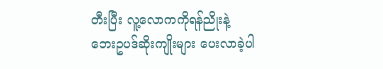တီးပြီး လူ့လောကကိုရန်ညိုးနဲ့ ဘေးဥပဒ်ဆိုးကျိုးများ ပေးလာခဲ့ပါ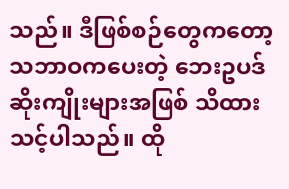သည်။ ဒီဖြစ်စဉ်တွေကတော့ သဘာဝကပေးတဲ့ ဘေးဥပဒ်ဆိုးကျိုးများအဖြစ် သိထားသင့်ပါသည်။ ထို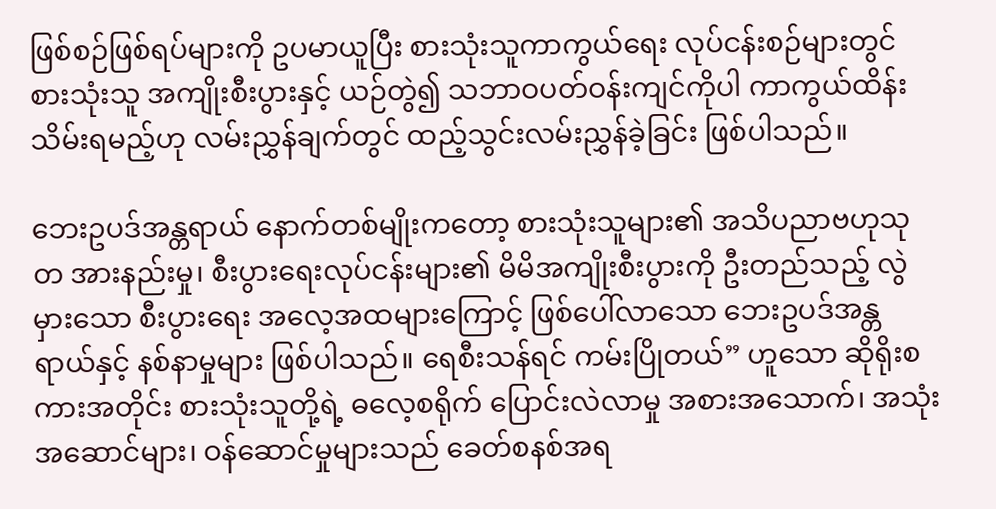ဖြစ်စဉ်ဖြစ်ရပ်များကို ဥပမာယူပြီး စားသုံးသူကာကွယ်ရေး လုပ်ငန်းစဉ်များတွင် စားသုံးသူ အကျိုးစီးပွားနှင့် ယဉ်တွဲ၍ သဘာဝပတ်ဝန်းကျင်ကိုပါ ကာကွယ်ထိန်းသိမ်းရမည့်ဟု လမ်းညွှန်ချက်တွင် ထည့်သွင်းလမ်းညွှန်ခဲ့ခြင်း ဖြစ်ပါသည်။

ဘေးဥပဒ်အန္တရာယ် နောက်တစ်မျိုးကတော့ စားသုံးသူများ၏ အသိပညာဗဟုသုတ အားနည်းမှု၊ စီးပွားရေးလုပ်ငန်းများ၏ မိမိအကျိုးစီးပွားကို ဦးတည်သည့် လွဲမှားသော စီးပွားရေး အလေ့အထများကြောင့် ဖြစ်ပေါ်လာသော ဘေးဥပဒ်အန္တရာယ်နှင့် နစ်နာမှုများ ဖြစ်ပါသည်။ ရေစီးသန်ရင် ကမ်းပြိုတယ်” ဟူသော ဆိုရိုးစကားအတိုင်း စားသုံးသူတို့ရဲ့ ဓလေ့စရိုက် ပြောင်းလဲလာမှု အစားအသောက်၊ အသုံးအဆောင်များ၊ ဝန်ဆောင်မှုများသည် ခေတ်စနစ်အရ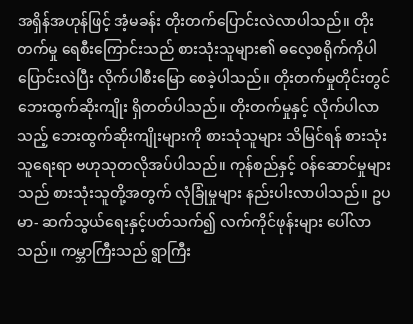အရှိန်အဟုန်ဖြင့် အံ့မခန်း တိုးတက်ပြောင်းလဲလာပါသည်။ တိုးတက်မှု ရေစီးကြောင်းသည် စားသုံးသူများ၏ ဓလေ့စရိုက်ကိုပါ ပြောင်းလဲပြီး လိုက်ပါစီးမြော စေခဲ့ပါသည်။ တိုးတက်မှုတိုင်းတွင် ဘေးထွက်ဆိုးကျိုး ရှိတတ်ပါသည်။ တိုးတက်မှုနှင့် လိုက်ပါလာသည့် ဘေးထွက်ဆိုးကျိုးများကို စားသုံသူများ သိမြင်ရန် စားသုံးသူရေးရာ ဗဟုသုတလိုအပ်ပါသည်။ ကုန်စည်နှင့် ဝန်ဆောင်မှုများသည် စားသုံးသူတို့အတွက် လုံခြုံမှုများ နည်းပါးလာပါသည်။ ဥပမာ- ဆက်သွယ်ရေးနှင့်ပတ်သက်၍ လက်ကိုင်ဖုန်းများ ပေါ်လာသည်။ ကမ္ဘာကြီးသည် ရွာကြီး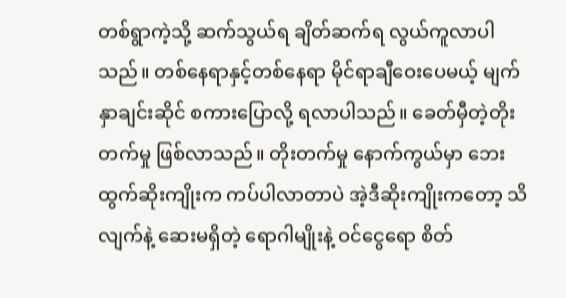တစ်ရွာကဲ့သို့ ဆက်သွယ်ရ ချိတ်ဆက်ရ လွယ်ကူလာပါသည်။ တစ်နေရာနှင့်တစ်နေရာ မိုင်ရာချီဝေးပေမယ့် မျက်နှာချင်းဆိုင် စကားပြောလို့ ရလာပါသည်။ ခေတ်မှီတဲ့တိုးတက်မှု ဖြစ်လာသည်။ တိုးတက်မှု နောက်ကွယ်မှာ ဘေးထွက်ဆိုးကျိုးက ကပ်ပါလာတာပဲ အဲ့ဒီဆိုးကျိုးကတော့ သိလျက်နဲ့ ဆေးမရှိတဲ့ ရောဂါမျိုးနဲ့ ဝင်ငွေရော စိတ်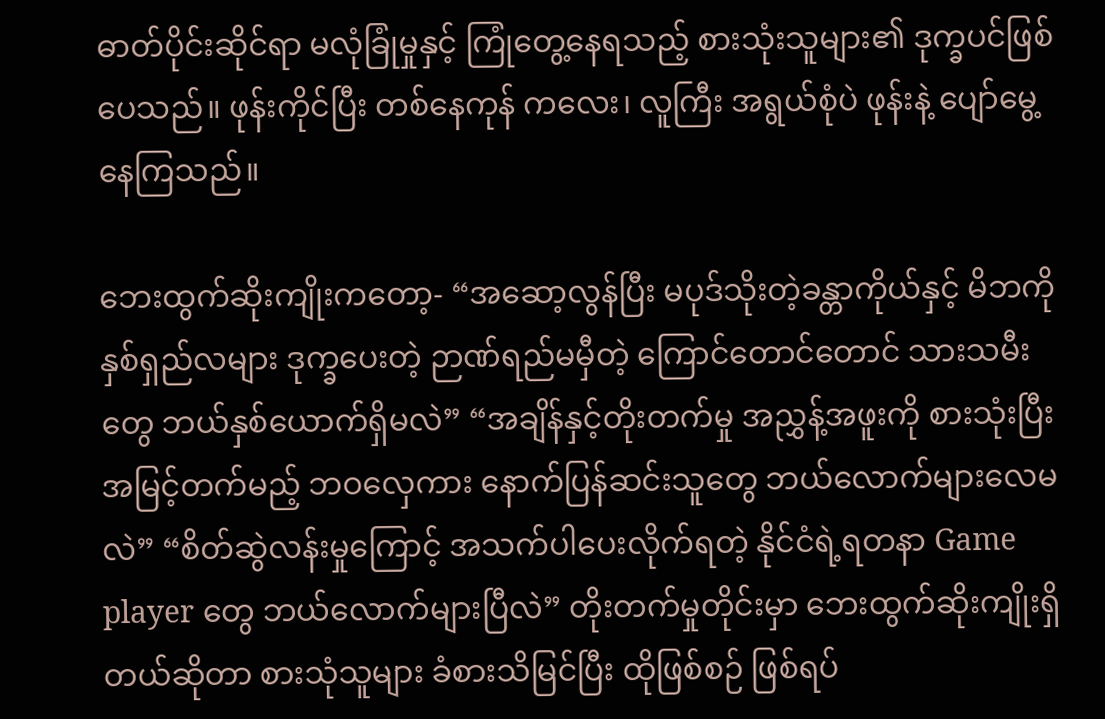ဓာတ်ပိုင်းဆိုင်ရာ မလုံခြုံမှုနှင့် ကြုံတွေ့နေရသည့် စားသုံးသူများ၏ ဒုက္ခပင်ဖြစ်ပေသည်။ ဖုန်းကိုင်ပြီး တစ်နေကုန် ကလေး၊ လူကြီး အရွယ်စုံပဲ ဖုန်းနဲ့ ပျော်မွေ့နေကြသည်။

ဘေးထွက်ဆိုးကျိုးကတော့- “အဆော့လွန်ပြီး မပုဒ်သိုးတဲ့ခန္တာကိုယ်နှင့် မိဘကို နှစ်ရှည်လများ ဒုက္ခပေးတဲ့ ဉာဏ်ရည်မမှီတဲ့ ကြောင်တောင်တောင် သားသမီးတွေ ဘယ်နှစ်ယောက်ရှိမလဲ” “အချိန်နှင့်တိုးတက်မှု အညွှန့်အဖူးကို စားသုံးပြီး အမြင့်တက်မည့် ဘဝလှေကား နောက်ပြန်ဆင်းသူတွေ ဘယ်လောက်များလေမလဲ” “စိတ်ဆွဲလန်းမှုကြောင့် အသက်ပါပေးလိုက်ရတဲ့ နိုင်ငံရဲ့ရတနာ Game player တွေ ဘယ်လောက်များပြီလဲ” တိုးတက်မှုတိုင်းမှာ ဘေးထွက်ဆိုးကျိုးရှိတယ်ဆိုတာ စားသုံသူများ ခံစားသိမြင်ပြီး ထိုဖြစ်စဉ် ဖြစ်ရပ်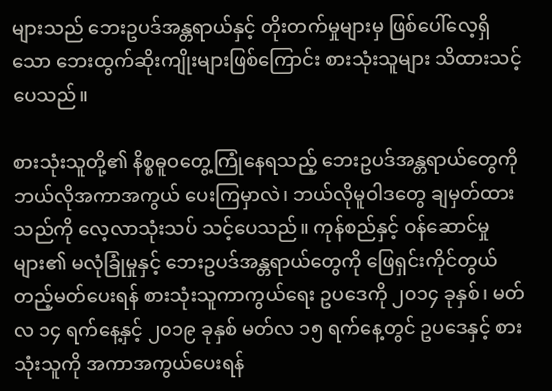များသည် ဘေးဥပဒ်အန္တရာယ်နှင့် တိုးတက်မှုများမှ ဖြစ်ပေါ်လေ့ရှိသော ဘေးထွက်ဆိုးကျိုးများဖြစ်ကြောင်း စားသုံးသူများ သိထားသင့်ပေသည်။

စားသုံးသူတို့၏ နိစ္စဓူဝတွေ့ကြုံနေရသည့် ဘေးဥပဒ်အန္တရာယ်တွေကို ဘယ်လိုအကာအကွယ် ပေးကြမှာလဲ၊ ဘယ်လိုမူဝါဒတွေ ချမှတ်ထားသည်ကို လေ့လာသုံးသပ် သင့်ပေသည်။ ကုန်စည်နှင့် ဝန်ဆောင်မှုများ၏ မလုံခြုံမှုနှင့် ဘေးဥပဒ်အန္တရာယ်တွေကို ဖြေရှင်းကိုင်တွယ် တည့်မတ်ပေးရန် စားသုံးသူကာကွယ်ရေး ဥပဒေကို ၂၀၁၄ ခုနှစ်၊ မတ်လ ၁၄ ရက်နေ့နှင့် ၂၀၁၉ ခုနှစ် မတ်လ ၁၅ ရက်နေ့တွင် ဥပဒေနှင့် စားသုံးသူကို အကာအကွယ်ပေးရန်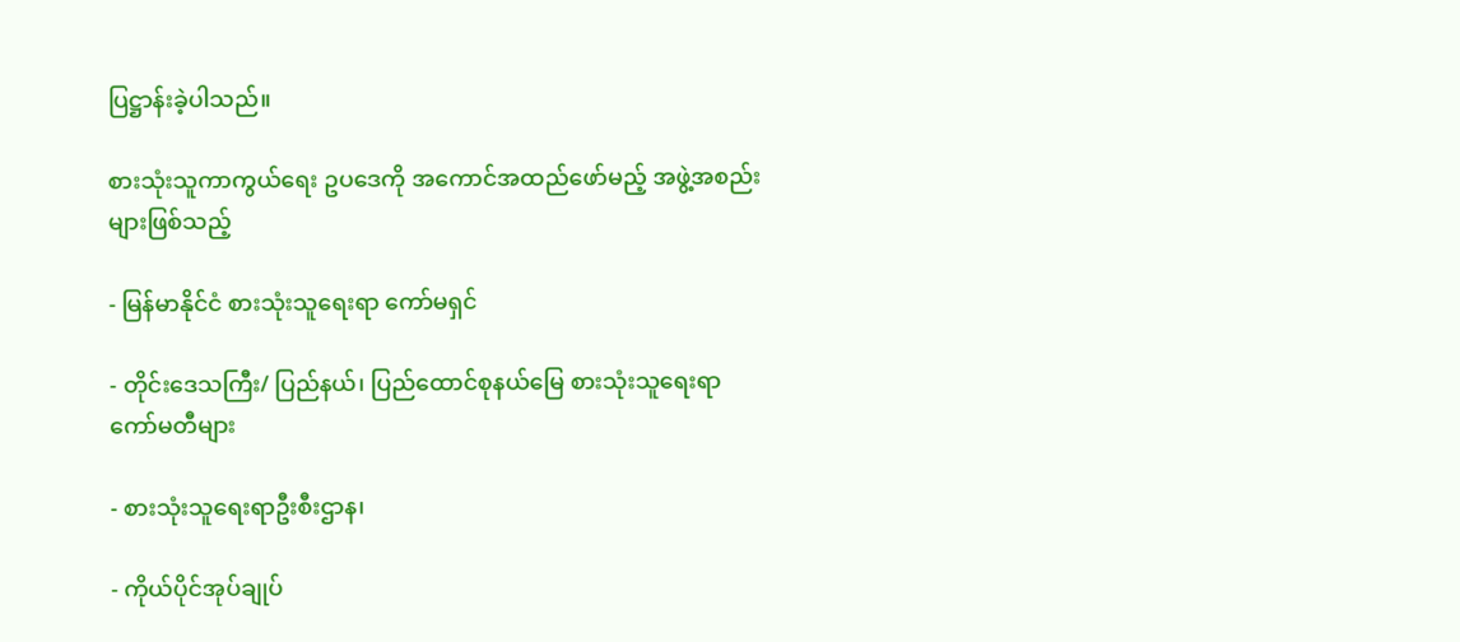ပြဋ္ဌာန်းခဲ့ပါသည်။

စားသုံးသူကာကွယ်ရေး ဥပဒေကို အကောင်အထည်ဖော်မည့် အဖွဲ့အစည်းများဖြစ်သည့်

- မြန်မာနိုင်ငံ စားသုံးသူရေးရာ ကော်မရှင်

- တိုင်းဒေသကြီး/ ပြည်နယ်၊ ပြည်ထောင်စုနယ်မြေ စားသုံးသူရေးရာကော်မတီများ

- စားသုံးသူရေးရာဦးစီးဌာန၊

- ကိုယ်ပိုင်အုပ်ချုပ်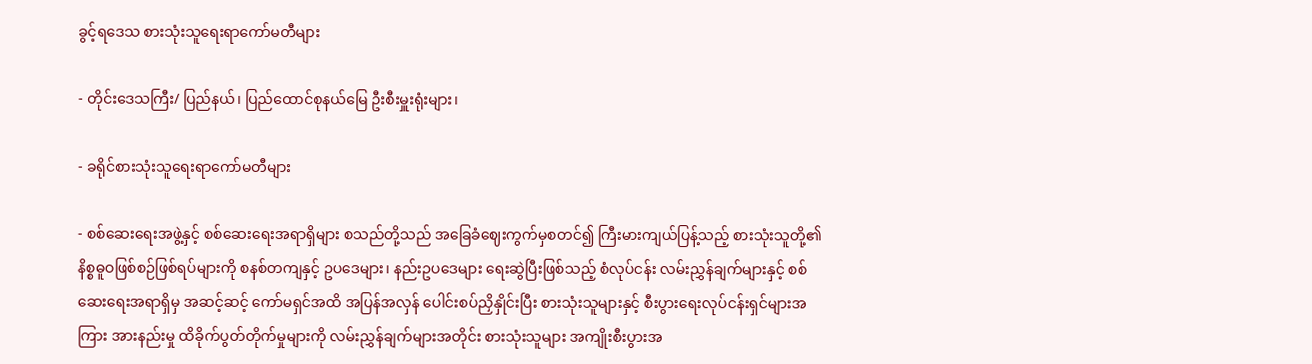ခွင့်ရဒေသ စားသုံးသူရေးရာကော်မတီများ

- တိုင်းဒေသကြီး/ ပြည်နယ်၊ ပြည်ထောင်စုနယ်မြေ ဦးစီးမှူးရုံးများ၊

- ခရိုင်စားသုံးသူရေးရာ‌ကော်မတီများ

- စစ်ဆေးရေးအဖွဲ့နှင့် စစ်ဆေးရေးအရာရှိများ စသည်တို့သည် အခြေခံဈေးကွက်မှစတင်၍ ကြီးမားကျယ်ပြန့်သည့် စားသုံးသူတို့၏ နိစ္စဓူဝဖြစ်စဉ်ဖြစ်ရပ်များကို စနစ်တကျနှင့် ဥပဒေများ၊ နည်းဥပဒေများ ရေးဆွဲပြီးဖြစ်သည့် စံလုပ်ငန်း လမ်းညွှန်ချက်များနှင့် စစ်ဆေးရေးအရာရှိမှ အဆင့်ဆင့် ကော်မရှင်အထိ အပြန်အလှန် ပေါင်းစပ်ညှိနှိုင်းပြီး စားသုံးသူများနှင့် စီးပွားရေးလုပ်ငန်းရှင်များအကြား အားနည်းမှု ထိခိုက်ပွတ်တိုက်မှုများကို လမ်းညွှန်ချက်များအတိုင်း စားသုံးသူများ အကျိုးစီးပွားအ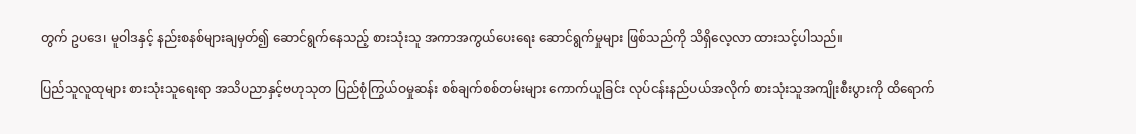တွက် ဥပဒေ၊ မူဝါဒနှင့် နည်းစနစ်များချမှတ်၍ ဆောင်ရွက်နေသည့် စားသုံးသူ အကာအကွယ်ပေးရေး ဆောင်ရွက်မှုများ ဖြစ်သည်ကို သိရှိလေ့လာ ထားသင့်ပါသည်။

ပြည်သူလူထုများ စားသုံးသူရေးရာ အသိပညာနှင့်ဗဟုသုတ ပြည်စုံကြွယ်ဝမှုဆန်း စစ်ချက်စစ်တမ်းများ ကောက်ယူခြင်း လုပ်ငန်းနည်ပယ်အလိုက် စားသုံးသူအကျိုးစီးပွားကို ထိရောက်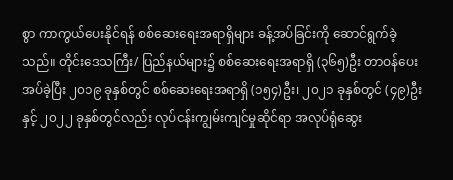စွာ ကာကွယ်ပေးနိုင်ရန် စစ်ဆေးရေးအရာရှိများ ခန့်အပ်ခြင်းကို ဆောင်ရွက်ခဲ့သည်။ တိုင်းဒေသကြီး/ ပြည်နယ်များ၌ စစ်ဆေးရေးအရာရှိ (၃၆၅)ဦး တာဝန်ပေးအပ်ခဲ့ပြီး ၂၀၁၉ ခုနှစ်တွင် စစ်ဆေးရေးအရာရှိ (၁၅၄)ဦး၊ ၂၀၂၁ ခုနှစ်တွင် (၄၉)ဦးနှင့် ၂၀၂၂ ခုနှစ်တွင်လည်း လုပ်ငန်းကျွမ်းကျင်မှုဆိုင်ရာ အလုပ်ရုံဆွေး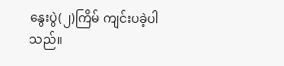နွေးပွဲ(၂)ကြိမ် ကျင်းပခဲ့ပါသည်။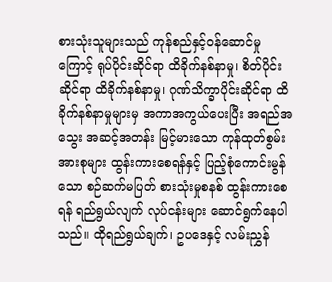စားသုံးသူများသည် ကုန်စည်နှင့်ဝန်ဆောင်မှုကြောင့် ရုပ်ပိုင်းဆိုင်ရာ ထိခိုက်နစ်နာမှု၊ စိတ်ပိုင်းဆိုင်ရာ ထိခိုက်နစ်နာမှု၊ ဂုဏ်သိက္ခာပိုင်းဆိုင်ရာ ထိခိုက်နစ်နာမှုများမှ အကာအကွယ်ပေးပြီး အရည်အသွေး အဆင့်အတန်း မြင့်မားသော ကုန်ထုတ်စွမ်းအားစုများ ထွန်းကားစေရန်နှင့် ပြည့်စုံကောင်းမွန်သော စဉ်ဆက်မပြတ် စားသုံးမှုစနစ် ထွန်းကားစေရန် ရည်ရွယ်လျက် လုပ်ငန်းများ ဆောင်ရွက်နေပါသည်။ ထိုရည်ရွယ်ချက်၊ ဥပဒေနှင့် လမ်းညွှန်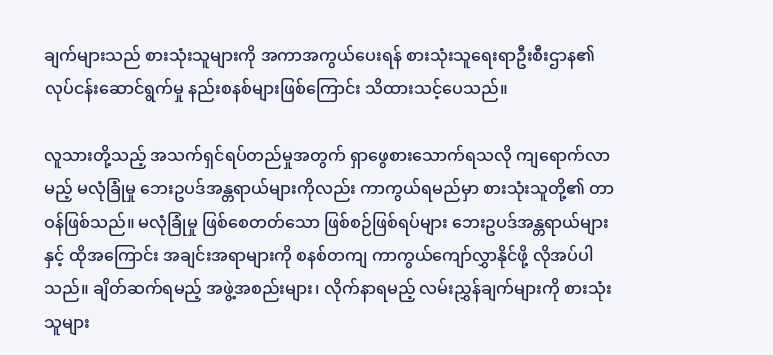ချက်များသည် စားသုံးသူများကို အကာအကွယ်ပေးရန် စားသုံးသူရေးရာဦးစီးဌာန၏ လုပ်ငန်းဆောင်ရွက်မှု နည်းစနစ်များဖြစ်ကြောင်း သိထားသင့်ပေသည်။

လူသားတို့သည့် အသက်ရှင်ရပ်တည်မှုအတွက် ရှာဖွေစားသောက်ရသလို ကျရောက်လာမည့် မလုံခြုံမှု ဘေးဥပဒ်အန္တရာယ်များကိုလည်း ကာကွယ်ရမည်မှာ စားသုံးသူတို့၏ တာဝန်ဖြစ်သည်။ မလုံခြုံမှု ဖြစ်စေတတ်သော ဖြစ်စဉ်ဖြစ်ရပ်များ ဘေးဥပဒ်အန္တရာယ်များနှင့် ထိုအကြောင်း အချင်းအရာများကို စနစ်တကျ ကာကွယ်ကျော်လွှာနိုင်ဖို့ လိုအပ်ပါသည်။ ချိတ်ဆက်ရမည့် အဖွဲ့အစည်းများ၊ လိုက်နာရမည့် လမ်းညွှန်ချက်များကို စားသုံးသူများ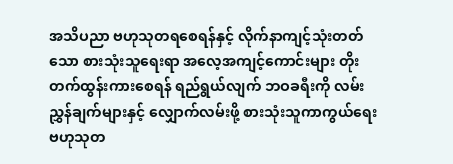အသိပညာ ဗဟုသုတရစေရန်နှင့် လိုက်နာကျင့်သုံးတတ်သော စားသုံးသူရေးရာ အလေ့အကျင့်ကောင်းများ တိုးတက်ထွန်းကားစေရန် ရည်ရွယ်လျက် ဘဝခရီးကို လမ်းညွှန်ချက်များနှင့် လျှောက်လမ်းဖို့ စားသုံးသူကာကွယ်ရေး ဗဟုသုတ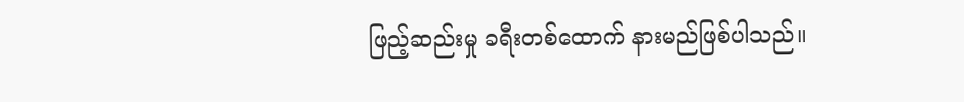ဖြည့်ဆည်းမှု ခရီးတစ်ထောက် နားမည်ဖြစ်ပါသည်။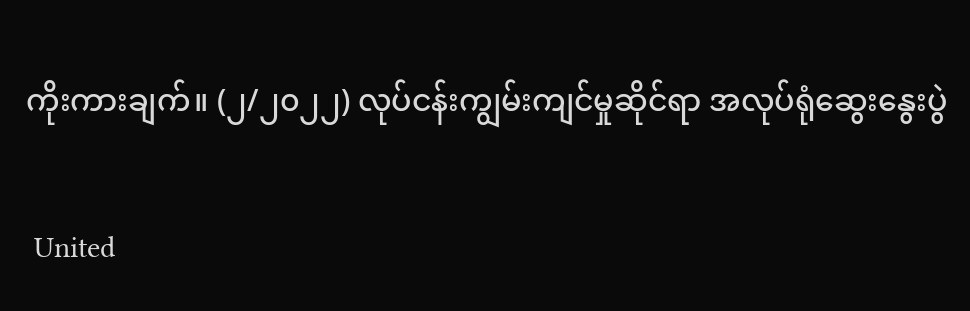ကိုးကားချက်။ (၂/၂၀၂၂) လုပ်ငန်းကျွမ်းကျင်မှုဆိုင်ရာ အလုပ်ရုံဆွေးနွေးပွဲ

 United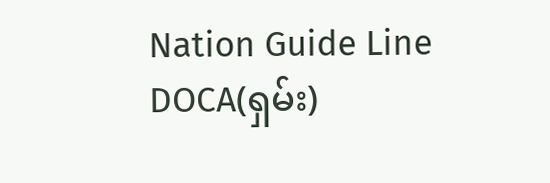Nation Guide Line DOCA(ရှမ်း)